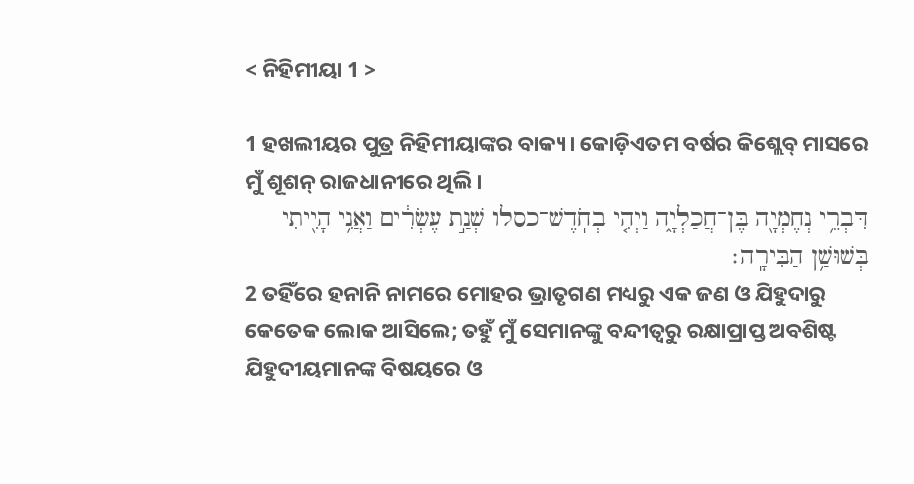< ନିହିମୀୟା 1 >

1 ହଖଲୀୟର ପୁତ୍ର ନିହିମୀୟାଙ୍କର ବାକ୍ୟ। କୋଡ଼ିଏତମ ବର୍ଷର କିଶ୍ଲେବ୍‍ ମାସରେ ମୁଁ ଶୂଶନ୍‍ ରାଜଧାନୀରେ ଥିଲି।
דִּבְרֵ֥י נְחֶמְיָ֖ה בֶּן־חֲכַלְיָ֑ה וַיְהִ֤י בְחֹֽדֶשׁ־כסלו שְׁנַ֣ת עֶשְׂרִ֔ים וַאֲנִ֥י הָיִ֖יתִי בְּשׁוּשַׁ֥ן הַבִּירָֽה׃
2 ତହିଁରେ ହନାନି ନାମରେ ମୋହର ଭ୍ରାତୃଗଣ ମଧ୍ୟରୁ ଏକ ଜଣ ଓ ଯିହୁଦାରୁ କେତେକ ଲୋକ ଆସିଲେ; ତହୁଁ ମୁଁ ସେମାନଙ୍କୁ ବନ୍ଦୀତ୍ୱରୁ ରକ୍ଷାପ୍ରାପ୍ତ ଅବଶିଷ୍ଟ ଯିହୁଦୀୟମାନଙ୍କ ବିଷୟରେ ଓ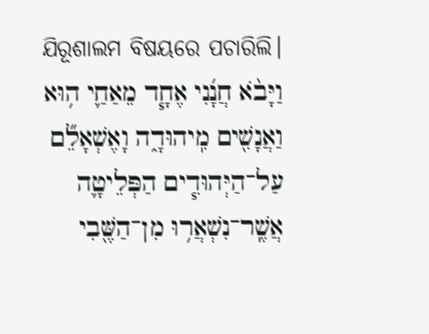ଯିରୂଶାଲମ ବିଷୟରେ ପଚାରିଲି।
וַיָּבֹ֨א חֲנָ֜נִי אֶחָ֧ד מֵאַחַ֛י ה֥וּא וַאֲנָשִׁ֖ים מִֽיהוּדָ֑ה וָאֶשְׁאָלֵ֞ם עַל־הַיְּהוּדִ֧ים הַפְּלֵיטָ֛ה אֲשֶֽׁר־נִשְׁאֲר֥וּ מִן־הַשֶּׁ֖בִי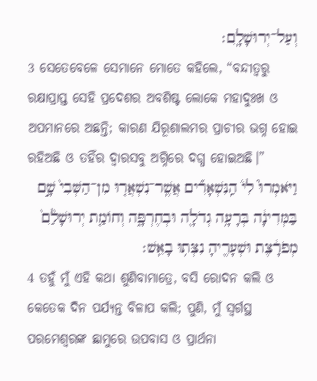וְעַל־יְרוּשָׁלִָֽם׃
3 ସେତେବେଳେ ସେମାନେ ମୋତେ କହିଲେ, “ବନ୍ଦୀତ୍ୱରୁ ରକ୍ଷାପ୍ରାପ୍ତ ସେହି ପ୍ରଦେଶର ଅବଶିଷ୍ଟ ଲୋକେ ମହାଦୁଃଖ ଓ ଅପମାନରେ ଅଛନ୍ତି; କାରଣ ଯିରୂଶାଲମର ପ୍ରାଚୀର ଭଗ୍ନ ହୋଇ ରହିଅଛି ଓ ତହିଁର ଦ୍ୱାରସବୁ ଅଗ୍ନିରେ ଦଗ୍ଧ ହୋଇଅଛି।”
וַיֹּאמְרוּ֮ לִי֒ הַֽנִּשְׁאָרִ֞ים אֲשֶֽׁר־נִשְׁאֲר֤וּ מִן־הַשְּׁבִי֙ שָׁ֣ם בַּמְּדִינָ֔ה בְּרָעָ֥ה גְדֹלָ֖ה וּבְחֶרְפָּ֑ה וְחוֹמַ֤ת יְרוּשָׁלִַ֙ם֙ מְפֹרָ֔צֶת וּשְׁעָרֶ֖יהָ נִצְּת֥וּ בָאֵֽשׁ׃
4 ତହୁଁ ମୁଁ ଏହି କଥା ଶୁଣିବାମାତ୍ରେ, ବସି ରୋଦନ କଲି ଓ କେତେକ ଦିନ ପର୍ଯ୍ୟନ୍ତ ବିଳାପ କଲି; ପୁଣି, ମୁଁ ସ୍ୱର୍ଗସ୍ଥ ପରମେଶ୍ୱରଙ୍କ ଛାମୁରେ ଉପବାସ ଓ ପ୍ରାର୍ଥନା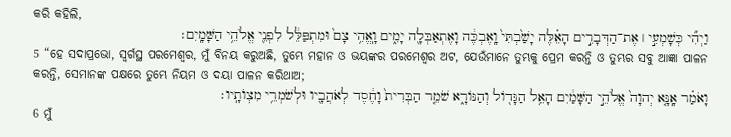କରି କହିଲି,
וַיְהִ֞י כְּשָׁמְעִ֣י ׀ אֶת־הַדְּבָרִ֣ים הָאֵ֗לֶּה יָשַׁ֙בְתִּי֙ וָֽאֶבְכֶּ֔ה וָאֶתְאַבְּלָ֖ה יָמִ֑ים וָֽאֱהִ֥י צָם֙ וּמִתְפַּלֵּ֔ל לִפְנֵ֖י אֱלֹהֵ֥י הַשָּׁמָֽיִם׃
5 “ହେ ସଦାପ୍ରଭୋ, ସ୍ୱର୍ଗସ୍ଥ ପରମେଶ୍ୱର, ମୁଁ ବିନୟ କରୁଅଛି, ତୁମ୍ଭେ ମହାନ ଓ ଭୟଙ୍କର ପରମେଶ୍ୱର ଅଟ, ଯେଉଁମାନେ ତୁମ୍ଭକୁ ପ୍ରେମ କରନ୍ତି ଓ ତୁମ୍ଭର ସବୁ ଆଜ୍ଞା ପାଳନ କରନ୍ତି, ସେମାନଙ୍କ ପକ୍ଷରେ ତୁମ୍ଭେ ନିୟମ ଓ ଦୟା ପାଳନ କରିଥାଅ;
וָאֹמַ֗ר אָֽנָּ֤א יְהוָה֙ אֱלֹהֵ֣י הַשָּׁמַ֔יִם הָאֵ֥ל הַגָּד֖וֹל וְהַנּוֹרָ֑א שֹׁמֵ֤ר הַבְּרִית֙ וָחֶ֔סֶד לְאֹהֲבָ֖יו וּלְשֹׁמְרֵ֥י מִצְוֺתָֽיו׃
6 ମୁଁ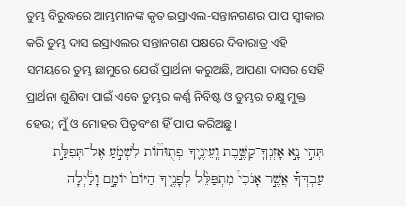ତୁମ୍ଭ ବିରୁଦ୍ଧରେ ଆମ୍ଭମାନଙ୍କ କୃତ ଇସ୍ରାଏଲ-ସନ୍ତାନଗଣର ପାପ ସ୍ୱୀକାର କରି ତୁମ୍ଭ ଦାସ ଇସ୍ରାଏଲର ସନ୍ତାନଗଣ ପକ୍ଷରେ ଦିବାରାତ୍ର ଏହି ସମୟରେ ତୁମ୍ଭ ଛାମୁରେ ଯେଉଁ ପ୍ରାର୍ଥନା କରୁଅଛି, ଆପଣା ଦାସର ସେହି ପ୍ରାର୍ଥନା ଶୁଣିବା ପାଇଁ ଏବେ ତୁମ୍ଭର କର୍ଣ୍ଣ ନିବିଷ୍ଟ ଓ ତୁମ୍ଭର ଚକ୍ଷୁ ମୁକ୍ତ ହେଉ; ମୁଁ ଓ ମୋହର ପିତୃବଂଶ ହିଁ ପାପ କରିଅଛୁ।
תְּהִ֣י נָ֣א אָזְנְךָֽ־קַשֶּׁ֣בֶת וְֽעֵינֶ֪יךָ פְתֻוּח֟וֹת לִשְׁמֹ֣עַ אֶל־תְּפִלַּ֣ת עַבְדְּךָ֡ אֲשֶׁ֣ר אָנֹכִי֩ מִתְפַּלֵּ֨ל לְפָנֶ֤יךָ הַיּוֹם֙ יוֹמָ֣ם וָלַ֔יְלָה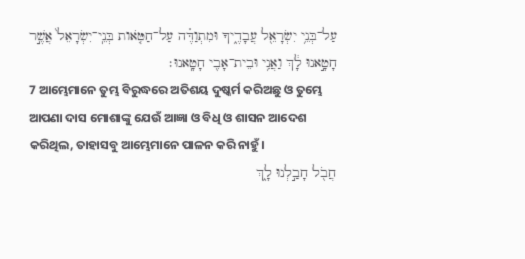עַל־בְּנֵ֥י יִשְׂרָאֵ֖ל עֲבָדֶ֑יךָ וּמִתְוַדֶּ֗ה עַל־חַטֹּ֤אות בְּנֵֽי־יִשְׂרָאֵל֙ אֲשֶׁ֣ר חָטָ֣אנוּ לָ֔ךְ וַאֲנִ֥י וּבֵית־אָבִ֖י חָטָֽאנוּ׃
7 ଆମ୍ଭେମାନେ ତୁମ୍ଭ ବିରୁଦ୍ଧରେ ଅତିଶୟ ଦୁଷ୍କର୍ମ କରିଅଛୁ ଓ ତୁମ୍ଭେ ଆପଣା ଦାସ ମୋଶାଙ୍କୁ ଯେଉଁ ଆଜ୍ଞା ଓ ବିଧି ଓ ଶାସନ ଆଦେଶ କରିଥିଲ, ତାହାସବୁ ଆମ୍ଭେମାନେ ପାଳନ କରି ନାହୁଁ।
חֲבֹ֖ל חָבַ֣לְנוּ לָ֑ךְ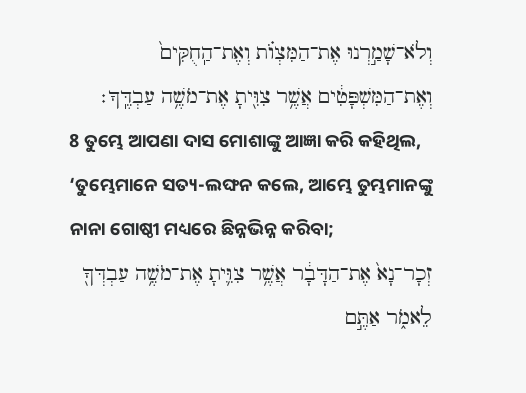וְלֹא־שָׁמַ֣רְנוּ אֶת־הַמִּצְוֺ֗ת וְאֶת־הַֽחֻקִּים֙ וְאֶת־הַמִּשְׁפָּטִ֔ים אֲשֶׁ֥ר צִוִּ֖יתָ אֶת־מֹשֶׁ֥ה עַבְדֶּֽךָ׃
8 ତୁମ୍ଭେ ଆପଣା ଦାସ ମୋଶାଙ୍କୁ ଆଜ୍ଞା କରି କହିଥିଲ, ‘ତୁମ୍ଭେମାନେ ସତ୍ୟ-ଲଙ୍ଘନ କଲେ, ଆମ୍ଭେ ତୁମ୍ଭମାନଙ୍କୁ ନାନା ଗୋଷ୍ଠୀ ମଧ୍ୟରେ ଛିନ୍ନଭିନ୍ନ କରିବା;
זְכָר־נָא֙ אֶת־הַדָּבָ֔ר אֲשֶׁ֥ר צִוִּ֛יתָ אֶת־מֹשֶׁ֥ה עַבְדְּךָ֖ לֵאמֹ֑ר אַתֶּ֣ם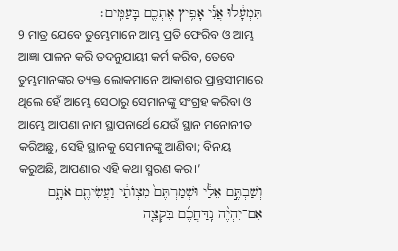תִּמְעָ֔לוּ אֲנִ֕י אָפִ֥יץ אֶתְכֶ֖ם בָּעַמִּֽים׃
9 ମାତ୍ର ଯେବେ ତୁମ୍ଭେମାନେ ଆମ୍ଭ ପ୍ରତି ଫେରିବ ଓ ଆମ୍ଭ ଆଜ୍ଞା ପାଳନ କରି ତଦନୁଯାୟୀ କର୍ମ କରିବ, ତେବେ ତୁମ୍ଭମାନଙ୍କର ତ୍ୟକ୍ତ ଲୋକମାନେ ଆକାଶର ପ୍ରାନ୍ତସୀମାରେ ଥିଲେ ହେଁ ଆମ୍ଭେ ସେଠାରୁ ସେମାନଙ୍କୁ ସଂଗ୍ରହ କରିବା ଓ ଆମ୍ଭେ ଆପଣା ନାମ ସ୍ଥାପନାର୍ଥେ ଯେଉଁ ସ୍ଥାନ ମନୋନୀତ କରିଅଛୁ, ସେହି ସ୍ଥାନକୁ ସେମାନଙ୍କୁ ଆଣିବା; ବିନୟ କରୁଅଛି, ଆପଣାର ଏହି କଥା ସ୍ମରଣ କର।’
וְשַׁבְתֶּ֣ם אֵלַ֔י וּשְׁמַרְתֶּם֙ מִצְוֺתַ֔י וַעֲשִׂיתֶ֖ם אֹתָ֑ם אִם־יִהְיֶ֨ה נִֽדַּחֲכֶ֜ם בִּקְצֵ֤ה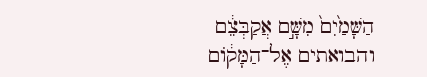הַשָּׁמַ֙יִם֙ מִשָּׁ֣ם אֲקַבְּצֵ֔ם והבואתים אֶל־הַמָּק֔וֹם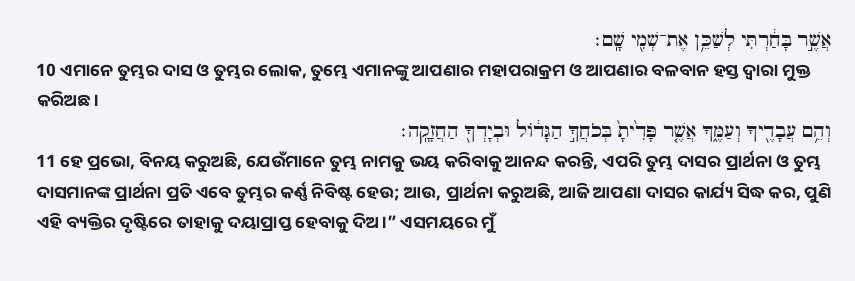אֲשֶׁ֣ר בָּחַ֔רְתִּי לְשַׁכֵּ֥ן אֶת־שְׁמִ֖י שָֽׁם׃
10 ଏମାନେ ତୁମ୍ଭର ଦାସ ଓ ତୁମ୍ଭର ଲୋକ, ତୁମ୍ଭେ ଏମାନଙ୍କୁ ଆପଣାର ମହାପରାକ୍ରମ ଓ ଆପଣାର ବଳବାନ ହସ୍ତ ଦ୍ୱାରା ମୁକ୍ତ କରିଅଛ।
וְהֵ֥ם עֲבָדֶ֖יךָ וְעַמֶּ֑ךָ אֲשֶׁ֤ר פָּדִ֙יתָ֙ בְּכֹחֲךָ֣ הַגָּד֔וֹל וּבְיָדְךָ֖ הַחֲזָקָֽה׃
11 ହେ ପ୍ରଭୋ, ବିନୟ କରୁଅଛି, ଯେଉଁମାନେ ତୁମ୍ଭ ନାମକୁ ଭୟ କରିବାକୁ ଆନନ୍ଦ କରନ୍ତି, ଏପରି ତୁମ୍ଭ ଦାସର ପ୍ରାର୍ଥନା ଓ ତୁମ୍ଭ ଦାସମାନଙ୍କ ପ୍ରାର୍ଥନା ପ୍ରତି ଏବେ ତୁମ୍ଭର କର୍ଣ୍ଣ ନିବିଷ୍ଟ ହେଉ; ଆଉ, ପ୍ରାର୍ଥନା କରୁଅଛି, ଆଜି ଆପଣା ଦାସର କାର୍ଯ୍ୟ ସିଦ୍ଧ କର, ପୁଣି ଏହି ବ୍ୟକ୍ତିର ଦୃଷ୍ଟିରେ ତାହାକୁ ଦୟାପ୍ରାପ୍ତ ହେବାକୁ ଦିଅ।” ଏସମୟରେ ମୁଁ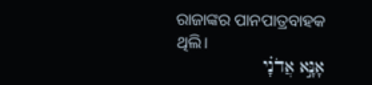ରାଜାଙ୍କର ପାନପାତ୍ରବାହକ ଥିଲି।
אָנָּ֣א אֲדֹנָ֗י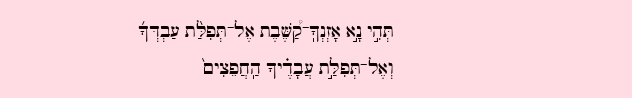תְּהִ֣י נָ֣א אָזְנְךָֽ־קַ֠שֶּׁבֶת אֶל־תְּפִלַּ֨ת עַבְדְּךָ֜ וְאֶל־תְּפִלַּ֣ת עֲבָדֶ֗יךָ הַֽחֲפֵצִים֙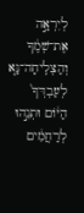לְיִרְאָ֣ה אֶת־שְׁמֶ֔ךָ וְהַצְלִֽיחָה־נָּ֤א לְעַבְדְּךָ֙ הַיּ֔וֹם וּתְנֵ֣הוּ לְרַחֲמִ֔ים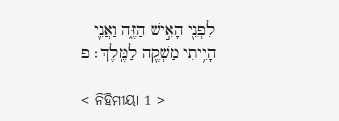לִפְנֵ֖י הָאִ֣ישׁ הַזֶּ֑ה וַאֲנִ֛י הָיִ֥יתִי מַשְׁקֶ֖ה לַמֶּֽלֶךְ׃ פ

< ନିହିମୀୟା 1 >